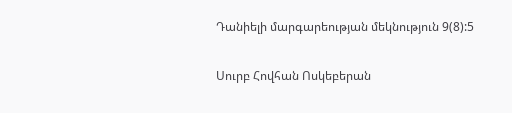Դանիելի մարգարեության մեկնություն 9(8):5

Սուրբ Հովհան Ոսկեբերան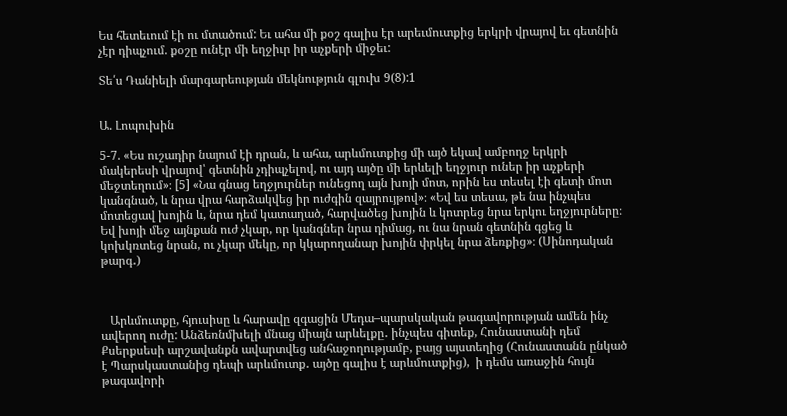Ես հետեւում էի ու մտածում: Եւ ահա մի քօշ գալիս էր արեւմուտքից երկրի վրայով եւ գետնին չէր դիպչում. քօշը ունէր մի եղջիւր իր աչքերի միջեւ:

Տե՛ս Դանիելի մարգարեության մեկնություն գլուխ 9(8):1


Ա. Լոպուխին

5-7. «Ես ուշադիր նայում էի դրան, և ահա, արևմուտքից մի այծ եկավ ամբողջ երկրի մակերեսի վրայով՝ գետնին չդիպչելով, ու այդ այծը մի երևելի եղջյուր ուներ իր աչքերի մեջտեղում»։ [5] «Նա գնաց եղջյուրներ ունեցող այն խոյի մոտ, որին ես տեսել էի գետի մոտ կանգնած, և նրա վրա հարձակվեց իր ուժգին զայրույթով»։ «Եվ ես տեսա, թե նա ինչպես մոտեցավ խոյին և, նրա դեմ կատաղած, հարվածեց խոյին և կոտրեց նրա երկու եղջյուրները։ Եվ խոյի մեջ այնքան ուժ չկար, որ կանգներ նրա դիմաց, ու նա նրան գետնին գցեց և կոխկռտեց նրան, ու չկար մեկը, որ կկարողանար խոյին փրկել նրա ձեռքից»։ (Սինոդական թարգ․)



   Արևմուտքը, հյուսիսը և հարավը զգացին Մեդա–պարսկական թագավորության ամեն ինչ ավերող ուժը: Անձեռնմխելի մնաց միայն արևելքը․ ինչպես գիտեք, Հունաստանի դեմ Քսերքսեսի արշավանքն ավարտվեց անհաջողությամբ, բայց այստեղից (Հունաստանն ընկած է Պարսկաստանից դեպի արևմուտք․ այծը գալիս է արևմուտքից),  ի դեմս առաջին հույն թագավորի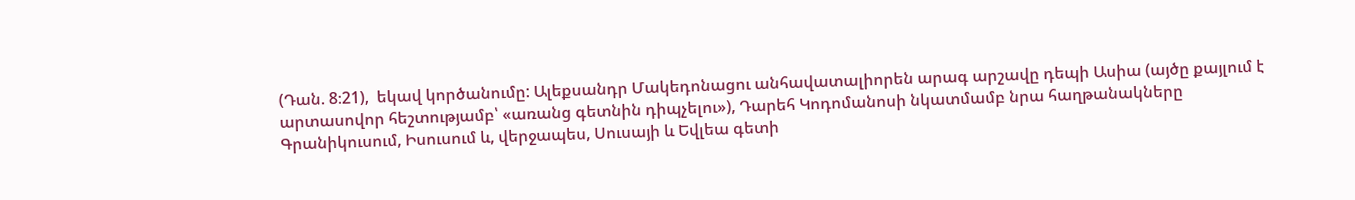(Դան. 8։21),  եկավ կործանումը: Ալեքսանդր Մակեդոնացու անհավատալիորեն արագ արշավը դեպի Ասիա (այծը քայլում է արտասովոր հեշտությամբ՝ «առանց գետնին դիպչելու»), Դարեհ Կոդոմանոսի նկատմամբ նրա հաղթանակները Գրանիկուսում, Իսուսում և, վերջապես, Սուսայի և Եվլեա գետի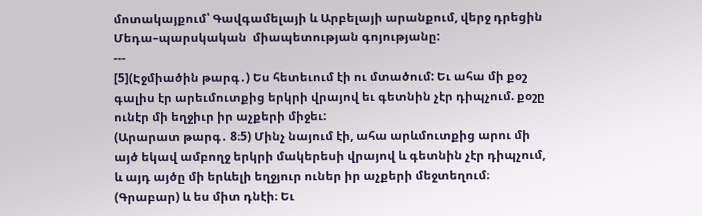մոտակայքում՝ Գավգամելայի և Արբելայի արանքում, վերջ դրեցին Մեդա–պարսկական  միապետության գոյությանը:
---
[5](Էջմիածին թարգ․) Ես հետեւում էի ու մտածում: Եւ ահա մի քօշ գալիս էր արեւմուտքից երկրի վրայով եւ գետնին չէր դիպչում. քօշը ունէր մի եղջիւր իր աչքերի միջեւ:
(Արարատ թարգ․ 8։5) Մինչ նայում էի, ահա արևմուտքից արու մի այծ եկավ ամբողջ երկրի մակերեսի վրայով և գետնին չէր դիպչում, և այդ այծը մի երևելի եղջյուր ուներ իր աչքերի մեջտեղում։
(Գրաբար) և ես միտ դնէի։ Եւ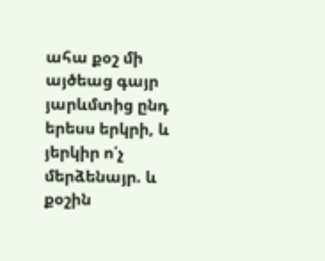ահա քօշ մի այծեաց գայր յարևմտից ընդ երեսս երկրի, և յերկիր ո՛չ մերձենայր. և քօշին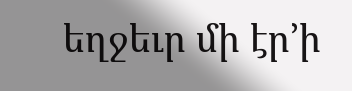եղջեւր մի էր’ի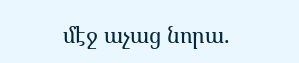մէջ աչաց նորա.